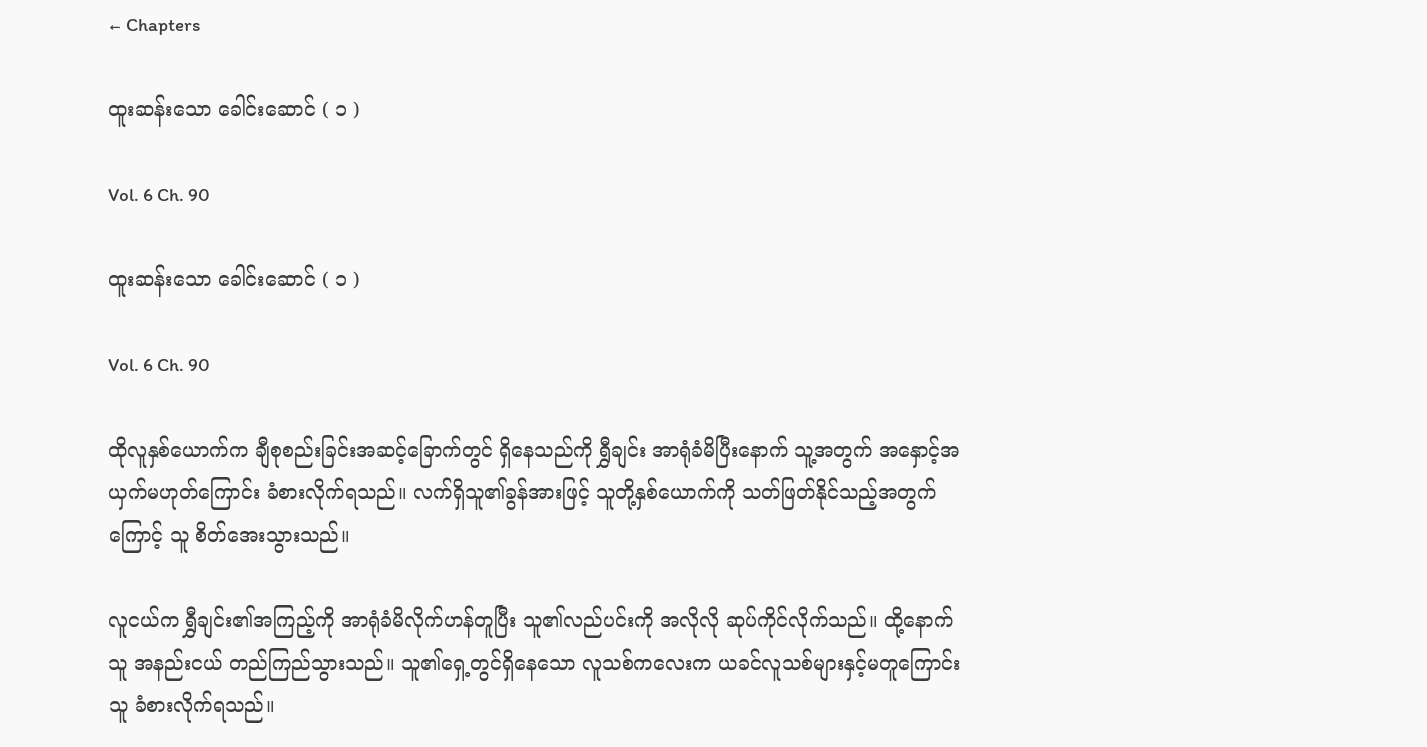← Chapters

ထူးဆန်းသော ခေါင်းဆောင် ( ၁ )

Vol. 6 Ch. 90

ထူးဆန်းသော ခေါင်းဆောင် ( ၁ )

Vol. 6 Ch. 90

ထိုလူနှစ်ယောက်က ချီစုစည်းခြင်းအဆင့်ခြောက်တွင် ရှိနေသည်ကို ရွှီချင်း အာရုံခံမိပြီးနောက် သူ့အတွက် အနှောင့်အယှက်မဟုတ်ကြောင်း ခံစားလိုက်ရသည်။ လက်ရှိသူ၏ခွန်အားဖြင့် သူတို့နှစ်ယောက်ကို သတ်ဖြတ်နိုင်သည့်အတွက်ကြောင့် သူ စိတ်အေးသွားသည်။

လူငယ်က ရွှီချင်း၏အကြည့်ကို အာရုံခံမိလိုက်ဟန်တူပြီး သူ၏လည်ပင်းကို အလိုလို ဆုပ်ကိုင်လိုက်သည်။ ထို့နောက် သူ အနည်းငယ် တည်ကြည်သွားသည်။ သူ၏ရှေ့တွင်ရှိနေသော လူသစ်ကလေးက ယခင်လူသစ်များနှင့်မတူကြောင်း သူ ခံစားလိုက်ရသည်။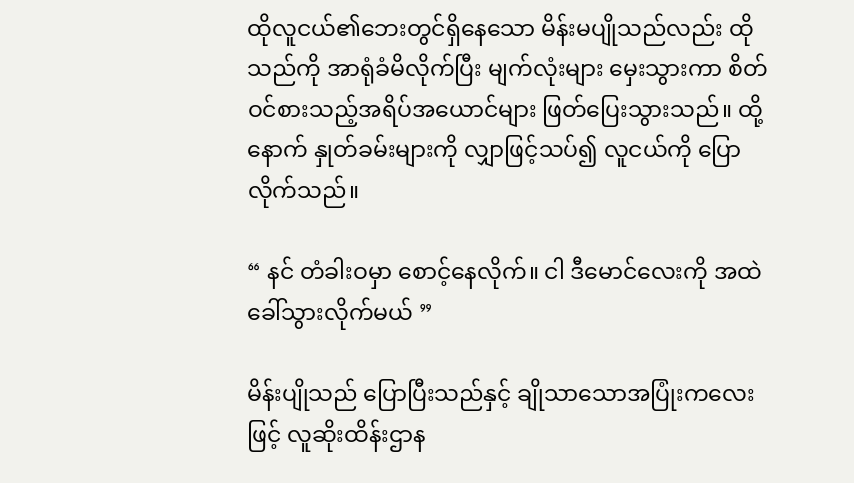ထိုလူငယ်၏ဘေးတွင်ရှိနေသော မိန်းမပျိုသည်လည်း ထိုသည်ကို အာရုံခံမိလိုက်ပြီး မျက်လုံးများ မှေးသွားကာ စိတ်ဝင်စားသည့်အရိပ်အယောင်များ ဖြတ်ပြေးသွားသည်။ ထို့နောက် နှုတ်ခမ်းများကို လျှာဖြင့်သပ်၍ လူငယ်ကို ပြောလိုက်သည်။

“ နင် တံခါးဝမှာ စောင့်နေလိုက်။ ငါ ဒီမောင်လေးကို အထဲခေါ်သွားလိုက်မယ် ”

မိန်းပျိုသည် ပြောပြီးသည်နှင့် ချိုသာသောအပြုံးကလေးဖြင့် လူဆိုးထိန်းဌာန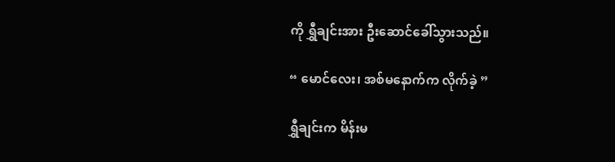ကို ရွှီချင်းအား ဦးဆောင်ခေါ်သွားသည်။

“ မောင်လေး၊ အစ်မနောက်က လိုက်ခဲ့ ”

ရွှီချင်းက မိန်းမ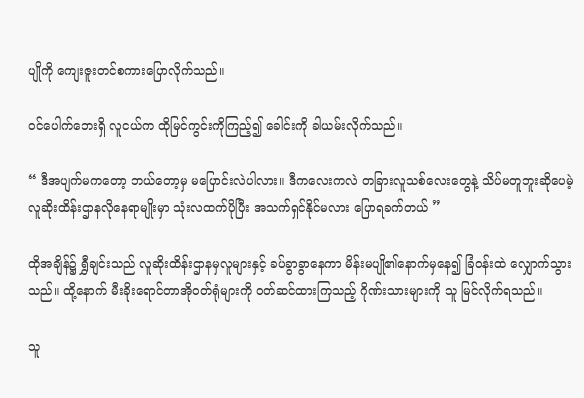ပျိုကို ကျေးဇူးတင်စကားပြောလိုက်သည်။

ဝင်ပေါက်ဘေးရှိ လူငယ်က ထိုမြင်ကွင်းကိုကြည့်၍ ခေါင်းကို ခါယမ်းလိုက်သည်။

“ ဒီအပျက်မကတော့ ဘယ်တော့မှ မပြောင်းလဲပါလား။ ဒီကလေးကလဲ တခြားလူသစ်လေးတွေနဲ့ သိပ်မတူဘူးဆိုပေမဲ့ လူဆိုးထိန်းဌာနလိုနေရာမျိုးမှာ သုံးလထက်ပိုပြီး အသက်ရှင်နိုင်မလား ပြောရခက်တယ် ”

ထိုအချိန်၌ ရွှီချင်းသည် လူဆိုးထိန်းဌာနမှလူများနှင့် ခပ်ခွာခွာနေကာ မိန်းမပျို၏နောက်မှနေ၍ ခြံဝန်းထဲ လျှောက်သွားသည်။ ထို့နောက် မီးခိုးရောင်တာအိုဝတ်ရုံများကို ဝတ်ဆင်ထားကြသည့် ဂိုဏ်းသားများကို သူ မြင်လိုက်ရသည်။

သူ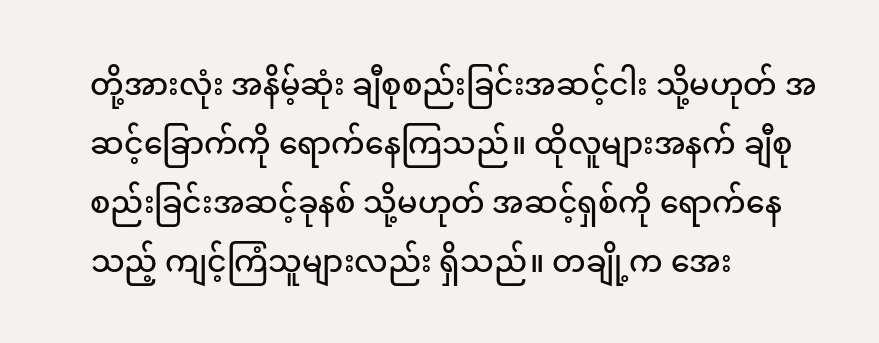တို့အားလုံး အနိမ့်ဆုံး ချီစုစည်းခြင်းအဆင့်ငါး သို့မဟုတ် အဆင့်ခြောက်ကို ရောက်နေကြသည်။ ထိုလူများအနက် ချီစုစည်းခြင်းအဆင့်ခုနစ် သို့မဟုတ် အဆင့်ရှစ်ကို ရောက်နေသည့် ကျင့်ကြံသူများလည်း ရှိသည်။ တချို့က အေး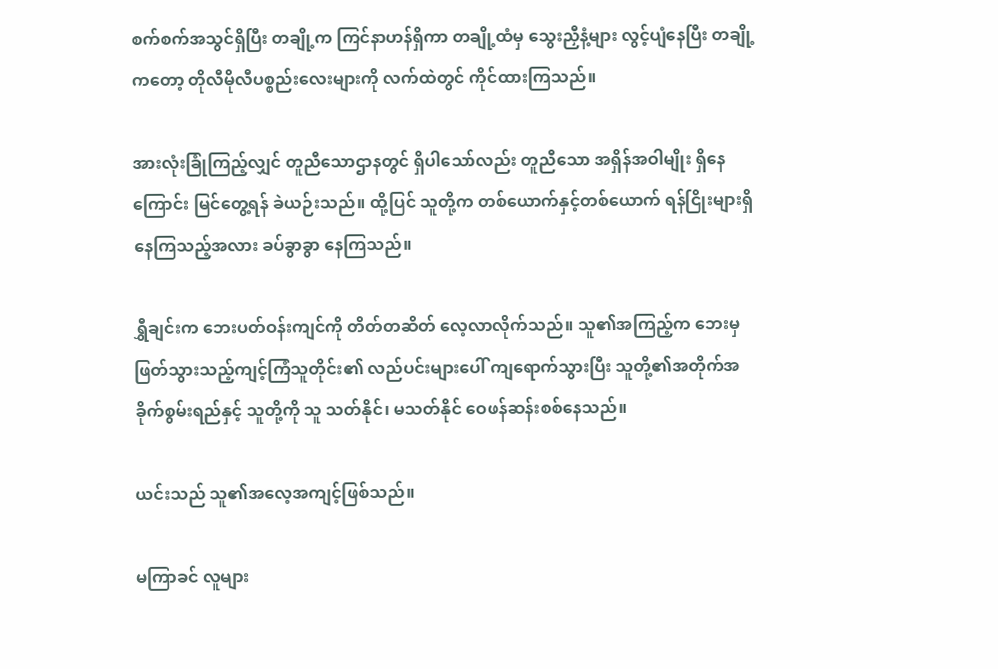စက်စက်အသွင်ရှိပြီး တချို့က ကြင်နာဟန်ရှိကာ တချို့ထံမှ သွေးညှီနံ့များ လွင့်ပျံနေပြီး တချို့ကတော့ တိုလီမိုလီပစ္စည်းလေးများကို လက်ထဲတွင် ကိုင်ထားကြသည်။

အားလုံးခြုံကြည့်လျှင် တူညီသောဌာနတွင် ရှိပါသော်လည်း တူညီသော အရှိန်အဝါမျိုး ရှိနေကြောင်း မြင်တွေ့ရန် ခဲယဉ်းသည်။ ထို့ပြင် သူတို့က တစ်ယောက်နှင့်တစ်ယောက် ရန်ငြိုးများရှိနေကြသည့်အလား ခပ်ခွာခွာ နေကြသည်။

ရွှီချင်းက ဘေးပတ်ဝန်းကျင်ကို တိတ်တဆိတ် လေ့လာလိုက်သည်။ သူ၏အကြည့်က ဘေးမှ ဖြတ်သွားသည့်ကျင့်ကြံသူတိုင်း၏ လည်ပင်းများပေါ် ကျရောက်သွားပြီး သူတို့၏အတိုက်အခိုက်စွမ်းရည်နှင့် သူတို့ကို သူ သတ်နိုင်၊ မသတ်နိုင် ဝေဖန်ဆန်းစစ်နေသည်။

ယင်းသည် သူ၏အလေ့အကျင့်ဖြစ်သည်။

မကြာခင် လူများ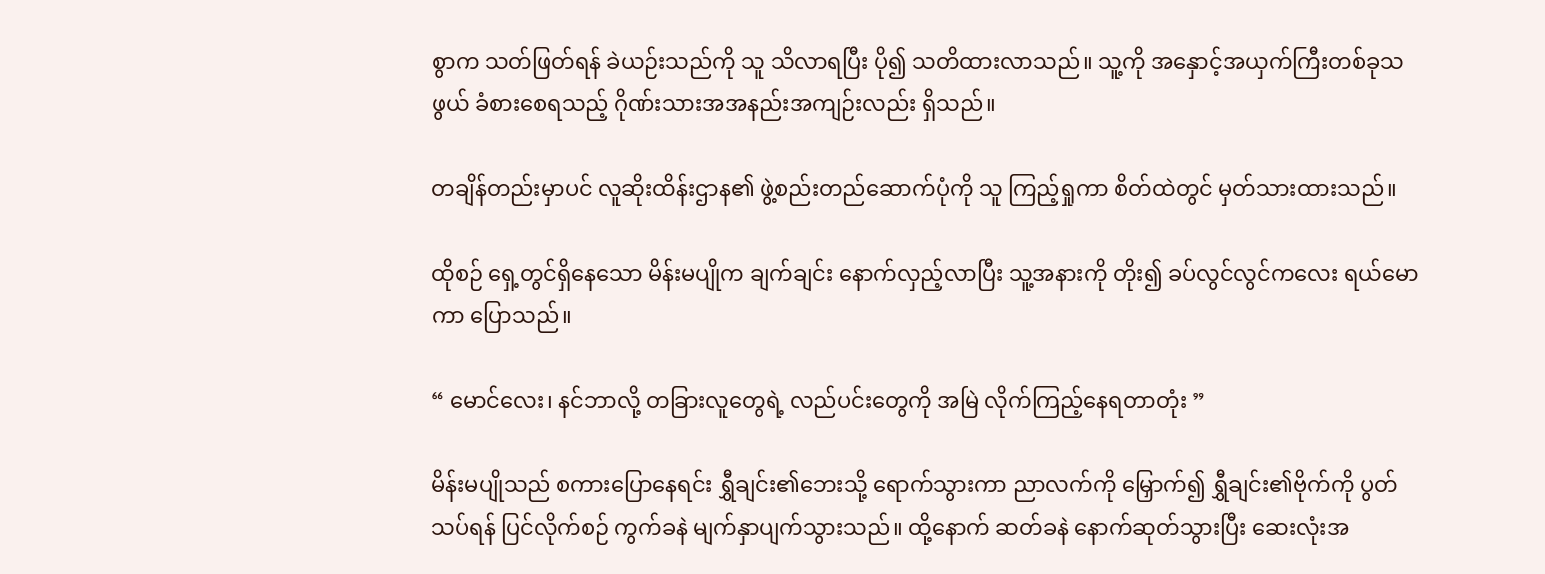စွာက သတ်ဖြတ်ရန် ခဲယဉ်းသည်ကို သူ သိလာရပြီး ပို၍ သတိထားလာသည်။ သူ့ကို အနှောင့်အယှက်ကြီးတစ်ခုသဖွယ် ခံစားစေရသည့် ဂိုဏ်းသားအအနည်းအကျဉ်းလည်း ရှိသည်။

တချိန်တည်းမှာပင် လူဆိုးထိန်းဌာန၏ ဖွဲ့စည်းတည်ဆောက်ပုံကို သူ ကြည့်ရှုကာ စိတ်ထဲတွင် မှတ်သားထားသည်။

ထိုစဉ် ရှေ့တွင်ရှိနေသော မိန်းမပျိုက ချက်ချင်း နောက်လှည့်လာပြီး သူ့အနားကို တိုး၍ ခပ်လွင်လွင်ကလေး ရယ်မောကာ ပြောသည်။

“ မောင်လေး၊ နင်ဘာလို့ တခြားလူတွေရဲ့ လည်ပင်းတွေကို အမြဲ လိုက်ကြည့်နေရတာတုံး ”

မိန်းမပျိုသည် စကားပြောနေရင်း ရွှီချင်း၏ဘေးသို့ ရောက်သွားကာ ညာလက်ကို မြှောက်၍ ရွှီချင်း၏ဗိုက်ကို ပွတ်သပ်ရန် ပြင်လိုက်စဉ် ကွက်ခနဲ မျက်နှာပျက်သွားသည်။ ထို့နောက် ဆတ်ခနဲ နောက်ဆုတ်သွားပြီး ဆေးလုံးအ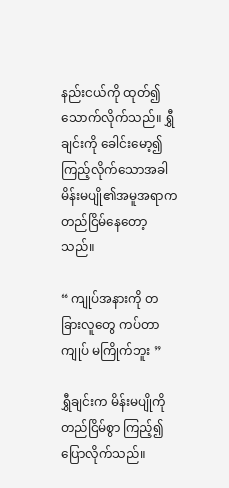နည်းငယ်ကို ထုတ်၍ သောက်လိုက်သည်။ ရွှီချင်းကို ခေါင်းမော့၍ ကြည့်လိုက်သောအခါ မိန်းမပျို၏အမူအရာက တည်ငြိမ်နေတော့သည်။

“ ကျုပ်အနားကို တခြားလူတွေ ကပ်တာ ကျုပ် မကြိုက်ဘူး ”

ရွှီချင်းက မိန်းမပျိုကို တည်ငြိမ်စွာ ကြည့်၍ ပြောလိုက်သည်။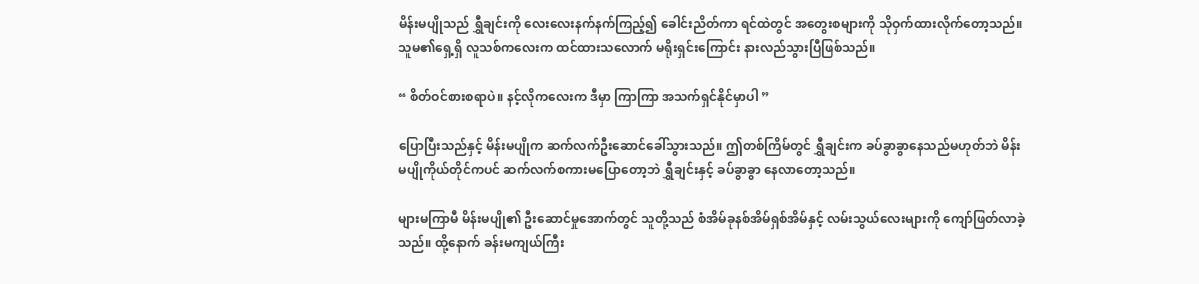မိန်းမပျိုသည် ရွှီချင်းကို လေးလေးနက်နက်ကြည့်၍ ခေါင်းညိတ်ကာ ရင်ထဲတွင် အတွေးစများကို သိုဝှက်ထားလိုက်တော့သည်။ သူမ၏ရှေ့ရှိ လူသစ်ကလေးက ထင်ထားသလောက် မရိုးရှင်းကြောင်း နားလည်သွားပြီဖြစ်သည်။

“ စိတ်ဝင်စားစရာပဲ။ နင့်လိုကလေးက ဒီမှာ ကြာကြာ အသက်ရှင်နိုင်မှာပါ ”

ပြောပြီးသည်နှင့် မိန်းမပျိုက ဆက်လက်ဦးဆောင်ခေါ်သွားသည်။ ဤတစ်ကြိမ်တွင် ရွှီချင်းက ခပ်ခွာခွာနေသည်မဟုတ်ဘဲ မိန်းမပျိုကိုယ်တိုင်ကပင် ဆက်လက်စကားမပြောတော့ဘဲ ရွှီချင်းနှင့် ခပ်ခွာခွာ နေလာတော့သည်။

များမကြာမီ မိန်းမပျို၏ ဦးဆောင်မှုအောက်တွင် သူတို့သည် စံအိမ်ခုနစ်အိမ်ရှစ်အိမ်နှင့် လမ်းသွယ်လေးများကို ကျော်ဖြတ်လာခဲ့သည်။ ထို့နောက် ခန်းမကျယ်ကြီး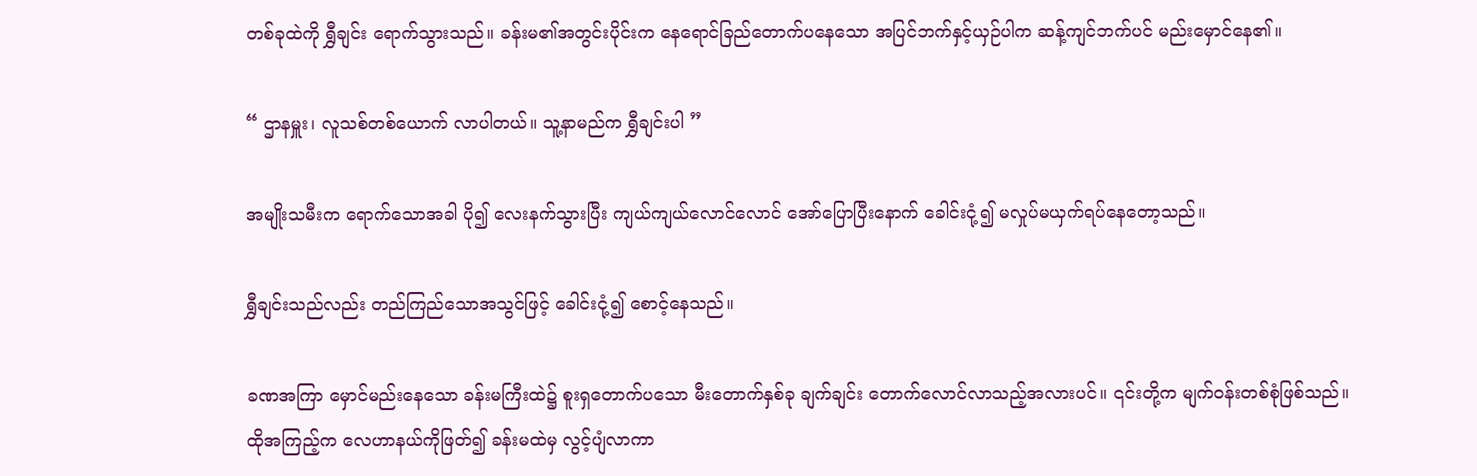တစ်ခုထဲကို ရွှီချင်း ရောက်သွားသည်။ ခန်းမ၏အတွင်းပိုင်းက နေရောင်ခြည်တောက်ပနေသော အပြင်ဘက်နှင့်ယှဉ်ပါက ဆန့်ကျင်ဘက်ပင် မည်းမှောင်နေ၏။

“ ဌာနမှူး၊ လူသစ်တစ်ယောက် လာပါတယ်။ သူ့နာမည်က ရွှီချင်းပါ ”

အမျိုးသမီးက ရောက်သောအခါ ပို၍ လေးနက်သွားပြီး ကျယ်ကျယ်လောင်လောင် အော်ပြောပြီးနောက် ခေါင်းငုံ့၍ မလှုပ်မယှက်ရပ်နေတော့သည်။

ရွှီချင်းသည်လည်း တည်ကြည်သောအသွင်ဖြင့် ခေါင်းငုံ့၍ စောင့်နေသည်။

ခဏအကြာ မှောင်မည်းနေသော ခန်းမကြီးထဲ၌ စူးရှတောက်ပသော မီးတောက်နှစ်ခု ချက်ချင်း တောက်လောင်လာသည့်အလားပင်။ ၎င်းတို့က မျက်ဝန်းတစ်စုံဖြစ်သည်။ ထိုအကြည့်က လေဟာနယ်ကိုဖြတ်၍ ခန်းမထဲမှ လွင့်ပျံလာကာ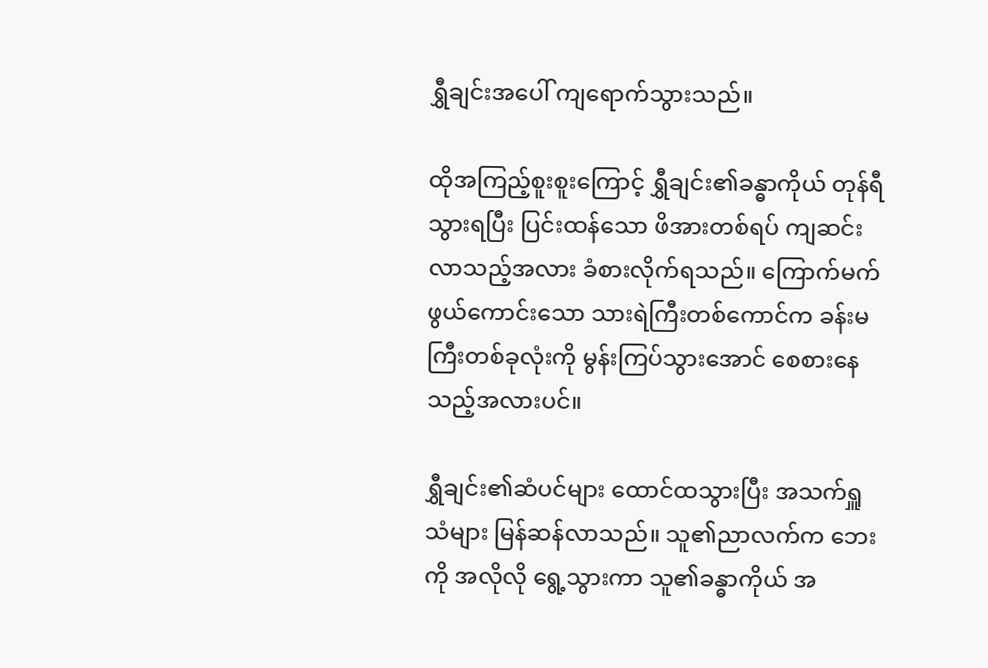ရွှီချင်းအပေါ် ကျရောက်သွားသည်။

ထိုအကြည့်စူးစူးကြောင့် ရွှီချင်း၏ခန္ဓာကိုယ် တုန်ရီသွားရပြီး ပြင်းထန်သော ဖိအားတစ်ရပ် ကျဆင်းလာသည့်အလား ခံစားလိုက်ရသည်။ ကြောက်မက်ဖွယ်ကောင်းသော သားရဲကြီးတစ်ကောင်က ခန်းမကြီးတစ်ခုလုံးကို မွန်းကြပ်သွားအောင် စေစားနေသည့်အလားပင်။

ရွှီချင်း၏ဆံပင်များ ထောင်ထသွားပြီး အသက်ရှူသံများ မြန်ဆန်လာသည်။ သူ၏ညာလက်က ဘေးကို အလိုလို ရွေ့သွားကာ သူ၏ခန္ဓာကိုယ် အ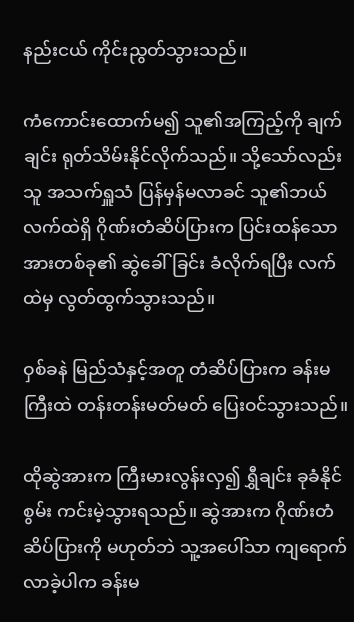နည်းငယ် ကိုင်းညွတ်သွားသည်။

ကံကောင်းထောက်မ၍ သူ၏အကြည့်ကို ချက်ချင်း ရုတ်သိမ်းနိုင်လိုက်သည်။ သို့သော်လည်း သူ အသက်ရှူသံ ပြန်မှန်မလာခင် သူ၏ဘယ်လက်ထဲရှိ ဂိုဏ်းတံဆိပ်ပြားက ပြင်းထန်သော အားတစ်ခု၏ ဆွဲခေါ်ခြင်း ခံလိုက်ရပြီး လက်ထဲမှ လွတ်ထွက်သွားသည်။

ဝှစ်ခနဲ မြည်သံနှင့်အတူ တံဆိပ်ပြားက ခန်းမကြီးထဲ တန်းတန်းမတ်မတ် ပြေးဝင်သွားသည်။

ထိုဆွဲအားက ကြီးမားလွန်းလှ၍ ရွှီချင်း ခုခံနိုင်စွမ်း ကင်းမဲ့သွားရသည်။ ဆွဲအားက ဂိုဏ်းတံဆိပ်ပြားကို မဟုတ်ဘဲ သူ့အပေါ်သာ ကျရောက်လာခဲ့ပါက ခန်းမ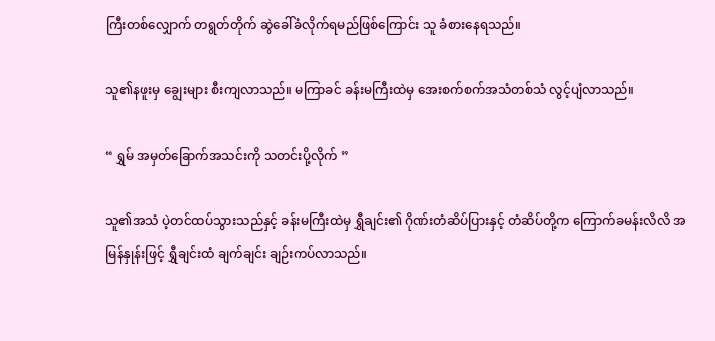ကြီးတစ်လျှောက် တရွတ်တိုက် ဆွဲခေါ်ခံလိုက်ရမည်ဖြစ်ကြောင်း သူ ခံစားနေရသည်။

သူ၏နဖူးမှ ချွေးများ စီးကျလာသည်။ မကြာခင် ခန်းမကြီးထဲမှ အေးစက်စက်အသံတစ်သံ လွင့်ပျံလာသည်။

“ ရွှမ် အမှတ်ခြောက်အသင်းကို သတင်းပို့လိုက် ”

သူ၏အသံ ပဲ့တင်ထပ်သွားသည်နှင့် ခန်းမကြီးထဲမှ ရွှီချင်း၏ ဂိုဏ်းတံဆိပ်ပြားနှင့် တံဆိပ်တို့က ကြောက်ခမန်းလိလိ အမြန်နှုန်းဖြင့် ရွှီချင်းထံ ချက်ချင်း ချဉ်းကပ်လာသည်။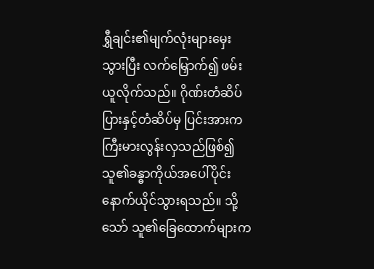ရွှီချင်း၏မျက်လုံးများမှေးသွားပြီး လက်မြှောက်၍ ဖမ်းယူလိုက်သည်။ ဂိုဏ်းတံဆိပ်ပြားနှင့်တံဆိပ်မှ ပြင်းအားက ကြီးမားလွန်းလှသည်ဖြစ်၍ သူ၏ခန္ဓာကိုယ်အပေါ်ပိုင်း နောက်ယိုင်သွားရသည်။ သို့သော် သူ၏ခြေထောက်များက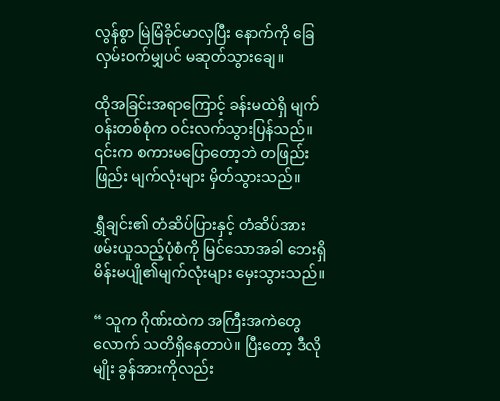လွန်စွာ မြဲမြံခိုင်မာလှပြီး နောက်ကို ခြေလှမ်းဝက်မျှပင် မဆုတ်သွားချေ။

ထိုအခြင်းအရာကြောင့် ခန်းမထဲရှိ မျက်ဝန်းတစ်စုံက ဝင်းလက်သွားပြန်သည်။ ၎င်းက စကားမပြောတော့ဘဲ တဖြည်းဖြည်း မျက်လုံးများ မှိတ်သွားသည်။

ရွှီချင်း၏ တံဆိပ်ပြားနှင့် တံဆိပ်အား ဖမ်းယူသည့်ပုံစံကို မြင်သောအခါ ဘေးရှိ မိန်းမပျို၏မျက်လုံးများ မှေးသွားသည်။

“ သူက ဂိုဏ်းထဲက အကြီးအကဲတွေလောက် သတိရှိနေတာပဲ။ ပြီးတော့ ဒီလိုမျိုး ခွန်အားကိုလည်း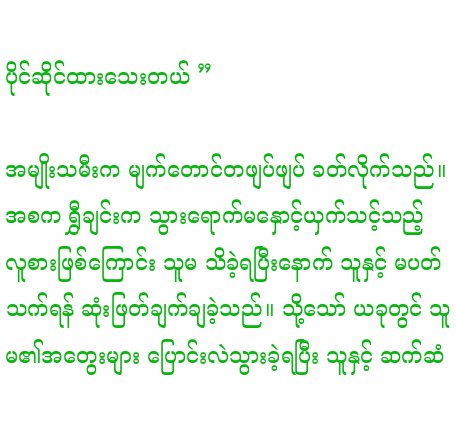ပိုင်ဆိုင်ထားသေးတယ် ”

အမျိုးသမီးက မျက်တောင်တဖျပ်ဖျပ် ခတ်လိုက်သည်။ အစက ရွှီချင်းက သွားရောက်မနှောင့်ယှက်သင့်သည့် လူစားဖြစ်ကြောင်း သူမ သိခဲ့ရပြီးနောက် သူနှင့် မပတ်သက်ရန် ဆုံးဖြတ်ချက်ချခဲ့သည်။ သို့သော် ယခုတွင် သူမ၏အတွေးများ ပြောင်းလဲသွားခဲ့ရပြီး သူနှင့် ဆက်ဆံ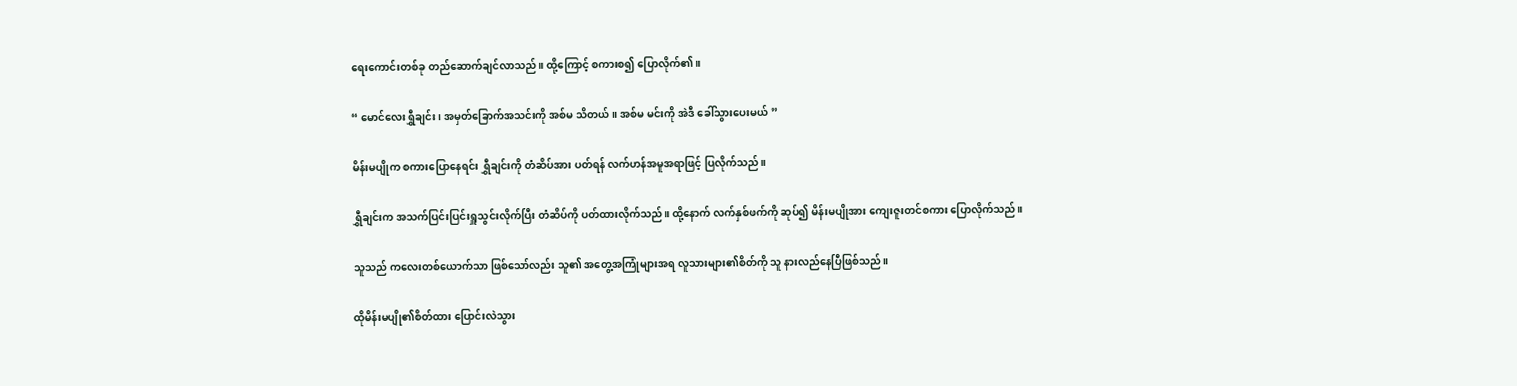ရေးကောင်းတစ်ခု တည်ဆောက်ချင်လာသည်။ ထို့ကြောင့် စကားစ၍ ပြောလိုက်၏။

“ မောင်လေးရွှီချင်း၊ အမှတ်ခြောက်အသင်းကို အစ်မ သိတယ်။ အစ်မ မင်းကို အဲဒီ ခေါ်သွားပေးမယ် ”

မိန်းမပျိုက စကားပြောနေရင်း ရွှီချင်းကို တံဆိပ်အား ပတ်ရန် လက်ဟန်အမူအရာဖြင့် ပြလိုက်သည်။

ရွှီချင်းက အသက်ပြင်းပြင်းရှူသွင်းလိုက်ပြီး တံဆိပ်ကို ပတ်ထားလိုက်သည်။ ထို့နောက် လက်နှစ်ဖက်ကို ဆုပ်၍ မိန်းမပျိုအား ကျေးဇူးတင်စကား ပြောလိုက်သည်။

သူသည် ကလေးတစ်ယောက်သာ ဖြစ်သော်လည်း သူ၏ အတွေ့အကြုံများအရ လူသားများ၏စိတ်ကို သူ နားလည်နေပြီဖြစ်သည်။

ထိုမိန်းမပျို၏စိတ်ထား ပြောင်းလဲသွား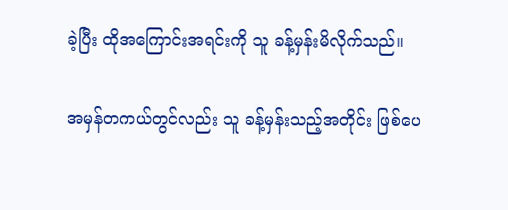ခဲ့ပြီး ထိုအကြောင်းအရင်းကို သူ ခန့်မှန်းမိလိုက်သည်။

အမှန်တကယ်တွင်လည်း သူ ခန့်မှန်းသည့်အတိုင်း ဖြစ်ပေ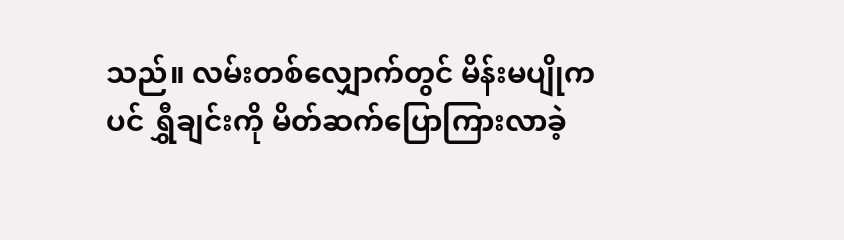သည်။ လမ်းတစ်လျှောက်တွင် မိန်းမပျိုကပင် ရွှီချင်းကို မိတ်ဆက်ပြောကြားလာခဲ့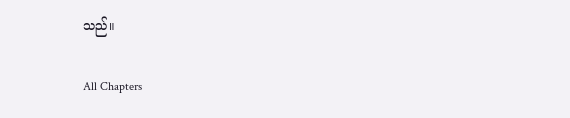သည်။

All Chapters